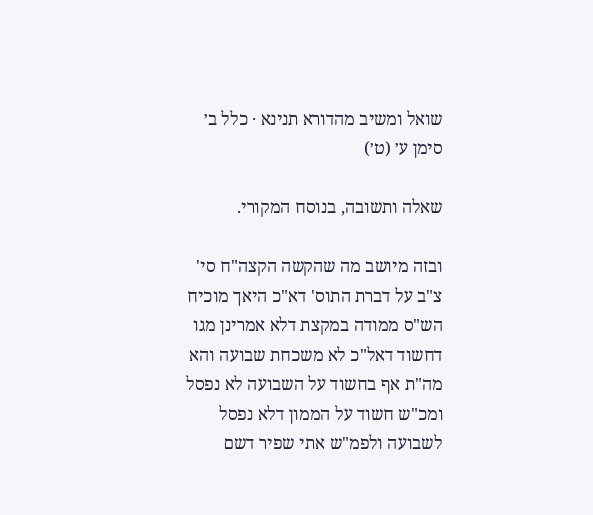שואל ומשיב מהדורא תנינא · כלל ב׳ סימן ע׳ (ט׳)

שאלה ותשובה, בנוסח המקורי.

ובזה מיושב מה שהקשה הקצה"ח סי' צ"ב על דברת התוס' דא"כ היאך מוכיח הש"ס ממודה במקצת דלא אמרינן מגו דחשוד דאל"כ לא משכחת שבועה והא מה"ת אף בחשוד על השבועה לא נפסל ומכ"ש חשוד על הממון דלא נפסל לשבועה ולפמ"ש אתי שפיר דשם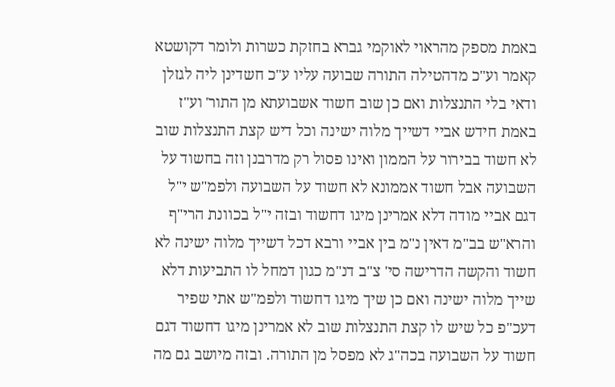באמת מספק מהראוי לאוקמי גברא בחזקת כשרות ולומר דקושטא קאמר וע"כ מדהטילה התורה שבועה עליו ע"כ חשדינן ליה לגזלן ודאי בלי התנצלות ואם כן שוב חשוד אשבועתא מן התור' וע"ז באמת חידש אביי דשייך מלוה ישינה וכל דיש קצת התנצלות שוב לא חשוד בבירור על הממון ואינו פסול רק מדרבנן וזה בחשוד על השבועה אבל חשוד אממונא לא חשוד על השבועה ולפמ"ש י"ל דגם אביי מודה דלא אמרינן מיגו דחשוד ובזה י"ל בכוונת הרי"ף והרא"ש בב"מ דאין נ"מ בין אביי ורבא דכל דשייך מלוה ישינה לא חשוד והקשה הדרישה סי' צ"ב דנ"מ כגון דמחל לו התביעות דלא שייך מלוה ישינה ואם כן שיך מיגו דחשוד ולפמ"ש אתי שפיר דעכ"פ כל שיש לו קצת התנצלות שוב לא אמרינן מיגו דחשוד דגם חשוד על השבועה בכה"ג לא מפסל מן התורה. ובזה מיושב גם מה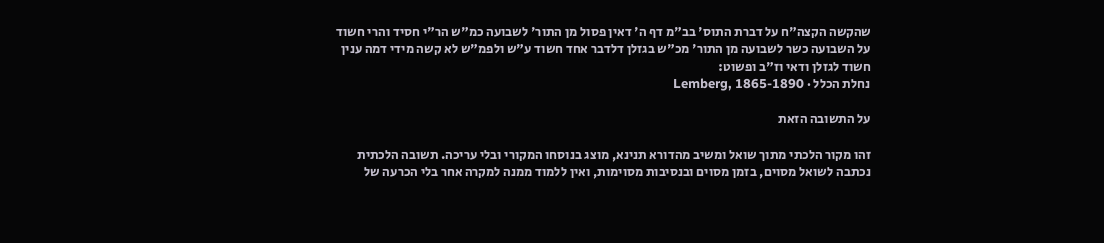שהקשה הקצה"ח על דברת התוס' בב"מ דף ה' דאין פסול מן התור' לשבועה כמ"ש הר"י חסיד והרי חשוד על השבועה כשר לשבועה מן התור' מכ"ש בגזלן דלדבר אחד חשוד ע"ש ולפמ"ש לא קשה מידי דמה ענין חשוד לגזלן ודאי וז"ב ופשוט:
נחלת הכלל · Lemberg, 1865-1890

על התשובה הזאת

זהו מקור הלכתי מתוך שואל ומשיב מהדורא תנינא, מוצג בנוסחו המקורי ובלי עריכה. תשובה הלכתית נכתבה לשואל מסוים, בזמן מסוים ובנסיבות מסוימות, ואין ללמוד ממנה למקרה אחר בלי הכרעה של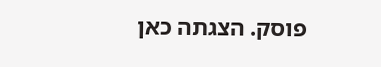פוסק. הצגתה כאן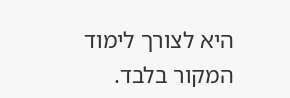היא לצורך לימוד המקור בלבד.